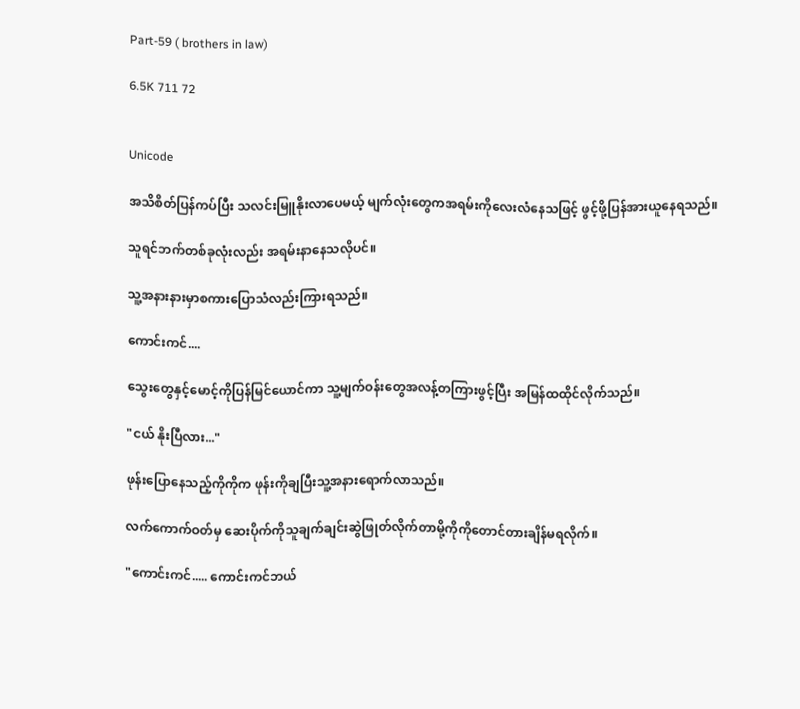Part-59 ( brothers in law)

6.5K 711 72


Unicode

အသိစိတ်ပြန်ကပ်ပြီး သလင်းမြူနိုးလာပေမယ့် မျက်လုံးတွေကအရမ်းကိုလေးလံနေသဖြင့် ဖွင့်ဖို့ပြန်အားယူနေရသည်။

သူရင်ဘက်တစ်ခုလုံးလည်း အရမ်းနာနေသလိုပင်။

သူ့အနားနားမှာစကားပြောသံလည်းကြားရသည်။

ကောင်းကင်....

သွေးတွေနှင့်မောင့်ကိုပြန်မြင်ယောင်ကာ သူ့မျက်ဝန်းတွေအလန့်တကြားဖွင့်ပြီး အမြန်ထထိုင်လိုက်သည်။

"ငယ် နိုးပြီလား..."

ဖုန်းပြောနေသည့်ကိုကိုက ဖုန်းကိုချပြီးသူ့အနားရောက်လာသည်။

လက်ကောက်ဝတ်မှ ဆေးပိုက်ကိုသူချက်ချင်းဆွဲဖြုတ်လိုက်တာမို့ကိုကိုတောင်တားချိန်မရလိုက်။

"ကောင်းကင်..... ကောင်းကင်ဘယ်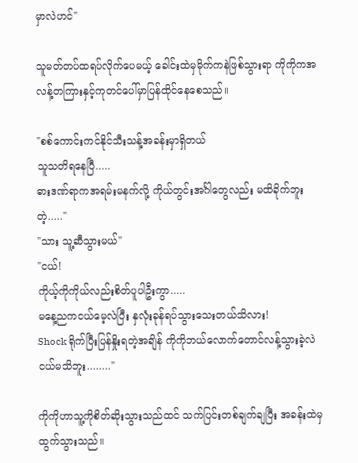မှာလဲဟင်"

သူမတ်တပ်ထရပ်လိုက်ပေမယ့် ခေါင်းထဲမှမိုက်ကနဲဖြစ်သွားရာ ကိုကိုကအလန့်တကြားနှင့်ကုတင်ပေါ်မှာပြန်ထိုင်နေစေသည်။

"စစ်ကောင်းကင်နိုင်သီးသန့်အခန်းမှာရှိတယ်
သူသတိရနေပြီ.....
ဓားဒဏ်ရာကအရမ်းမနက်လို့ ကိုယ်တွင်းအင်္ဂါတွေလည်း မထိခိုက်ဘူးတဲ့....."
"သား သူ့ဆီသွားမယ်"
"ငယ်!
ကိုယ့်ကိုကိုယ်လည်းစိတ်ပူပါဦးကွာ.....
မနေ့ညကငယ်မေ့လဲပြီး နှလုံးခုန်ရပ်သွားသေးတယ်သိလား!
Shock ရိုက်ပြီးပြန်နှိုးရတဲ့အချိန် ကိုကိုဘယ်လောက်တောင်လန့်သွားခဲ့လဲငယ်မသိဘူး........"

ကိုကိုဟာသူ့ကိုစိတ်ဆိုးသွားသည်ထင် သက်ပြင်းတစ်ချက်ချပြီး အခန်းထဲမှထွက်သွားသည်။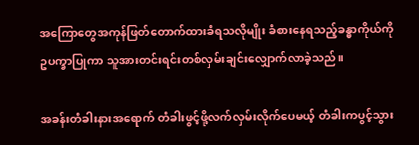အကြောတွေအကုန်ဖြတ်တောက်ထားခံရသလိုမျိုး ခံစားနေရသည့်ခန္ဓာကိုယ်ကို ဥပက္ခာပြုကာ သူအားတင်းရင်းတစ်လှမ်းချင်းလျှောက်လာခဲ့သည်။

အခန်းတံခါးနားအရောက် တံခါးဖွင့်ဖို့လက်လှမ်းလိုက်ပေမယ့် တံခါးကပွင့်သွား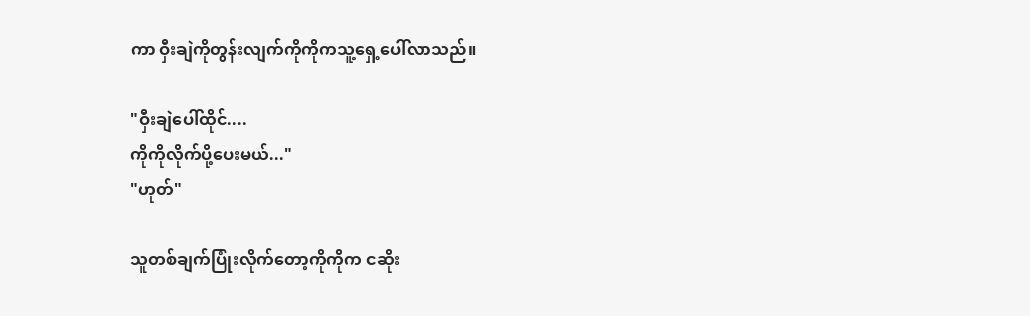ကာ ဝှီးချဲကိုတွန်းလျက်ကိုကိုကသူ့ရှေ့ပေါ်လာသည်။

"ဝှီးချဲပေါ်ထိုင်....
ကိုကိုလိုက်ပို့ပေးမယ်..."
"ဟုတ်"

သူတစ်ချက်ပြုံးလိုက်တော့ကိုကိုက ငဆိုး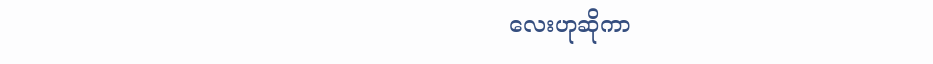လေးဟုဆိုကာ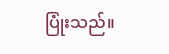ပြုံးသည်။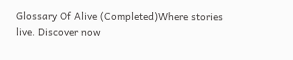Glossary Of Alive (Completed)Where stories live. Discover now